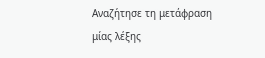Αναζήτησε τη μετάφραση μίας λέξης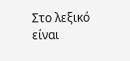Στο λεξικό είναι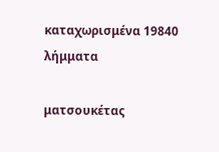καταχωρισμένα 19840 λήμματα

ματσουκέτας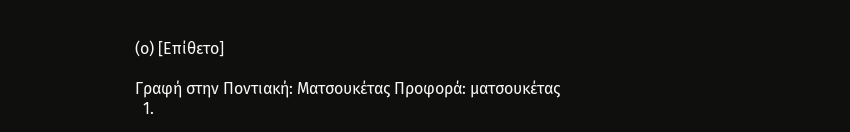(ο) [Επίθετο]

Γραφή στην Ποντιακή: Ματσουκέτας Προφορά: ματσουκέτας
  1.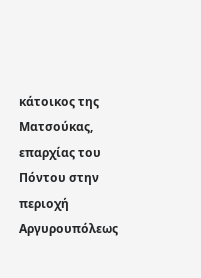κάτοικος της Ματσούκας, επαρχίας του Πόντου στην περιοχή Αργυρουπόλεως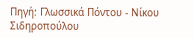Πηγή: Γλωσσικά Πόντου - Νίκου Σιδηροπούλου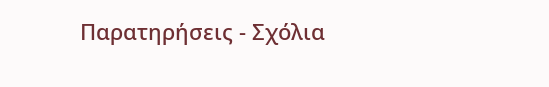Παρατηρήσεις - Σχόλια